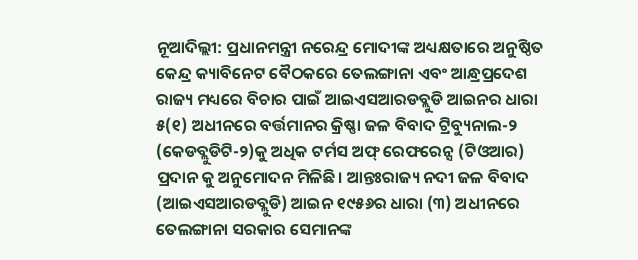ନୂଆଦିଲ୍ଲୀ: ପ୍ରଧାନମନ୍ତ୍ରୀ ନରେନ୍ଦ୍ର ମୋଦୀଙ୍କ ଅଧ୍ୟକ୍ଷତାରେ ଅନୁଷ୍ଠିତ କେନ୍ଦ୍ର କ୍ୟାବିନେଟ ବୈଠକରେ ତେଲଙ୍ଗାନା ଏବଂ ଆନ୍ଧ୍ରପ୍ରଦେଶ ରାଜ୍ୟ ମଧ୍ୟରେ ବିଚାର ପାଇଁ ଆଇଏସଆରଡବ୍ଲୁଡି ଆଇନର ଧାରା ୫(୧) ଅଧୀନରେ ବର୍ତ୍ତମାନର କ୍ରିଷ୍ଣା ଜଳ ବିବାଦ ଟ୍ରିବ୍ୟୁନାଲ-୨ (କେଡବ୍ଲୁଡିଟି-୨)କୁ ଅଧିକ ଟର୍ମସ ଅଫ୍ ରେଫରେନ୍ସ (ଟିଓଆର) ପ୍ରଦାନ କୁ ଅନୁମୋଦନ ମିଳିଛି। ଆନ୍ତଃରାଜ୍ୟ ନଦୀ ଜଳ ବିବାଦ (ଆଇଏସଆରଡବ୍ଲୁଡି) ଆଇନ ୧୯୫୬ର ଧାରା (୩) ଅଧୀନରେ ତେଲଙ୍ଗାନା ସରକାର ସେମାନଙ୍କ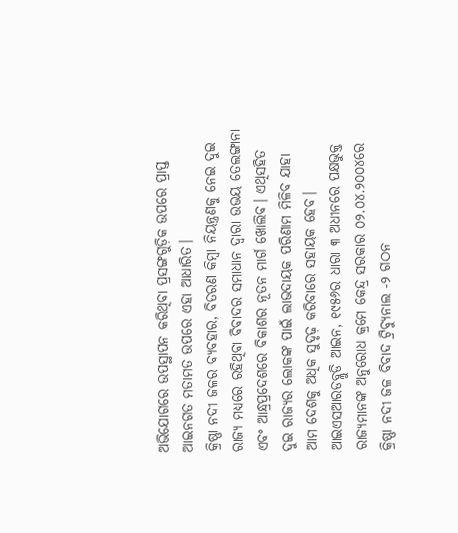ଅଭିଯୋଗରେ ଉପସ୍ଥାପନ କରିଥିବା ପ୍ରସଙ୍ଗଗୁଡ଼ିକ ଉପରେ ପ୍ରାପ୍ତ ଆଇନଗତ ମତାମତ ଉପରେ ଏହା ଆଧାରିତ।
କ୍ରିଷ୍ଣା ନଦୀ ଜଳର ବ୍ୟବହାର, ବିତରଣ କିମ୍ବା ନିୟନ୍ତ୍ରଣକୁ ନେଇ ଦୁଇ ରାଜ୍ୟ ମଧ୍ୟରେ ରହିଥିବା ବିବାଦର ସମାଧାନ ଦ୍ୱାରା ଉଭୟ ତେଲଙ୍ଗାନା ଏବଂ ଆନ୍ଧ୍ରପ୍ରଦେଶରେ ବିକାଶର ନୂତନ ମାର୍ଗ ଖୋଲିବ। ଏଥିସହିତ ଦୁଇ ରାଜ୍ୟର ଲୋକଙ୍କ ପାଇଁ ଲାଭଦାୟକ ପରିଣାମ ମିଳିବ ଯାହା ଆମ ଦେଶକୁ ଅଧିକ ସୁଦୃଢ଼ କରିବାରେ ସହାୟକ ହେବ।
ଆଇଏସଆରଡବ୍ଲୁଡି ଆଇନ, ୧୯୫୬ର ଧାରା ୩ ଅଧୀନରେ ପକ୍ଷଭୁକ୍ତ ରାଜ୍ୟମାନଙ୍କ ଅନୁରୋଧ କ୍ରମେ କେନ୍ଦ୍ର ସରକାର ୦୨.୦୪.୨୦୦୪ରେ କ୍ରିଷ୍ଣା ନଦୀ ଜଳ ବିବାଦ ଟ୍ରିବ୍ୟୁନାଲ -୨ ଗଠନ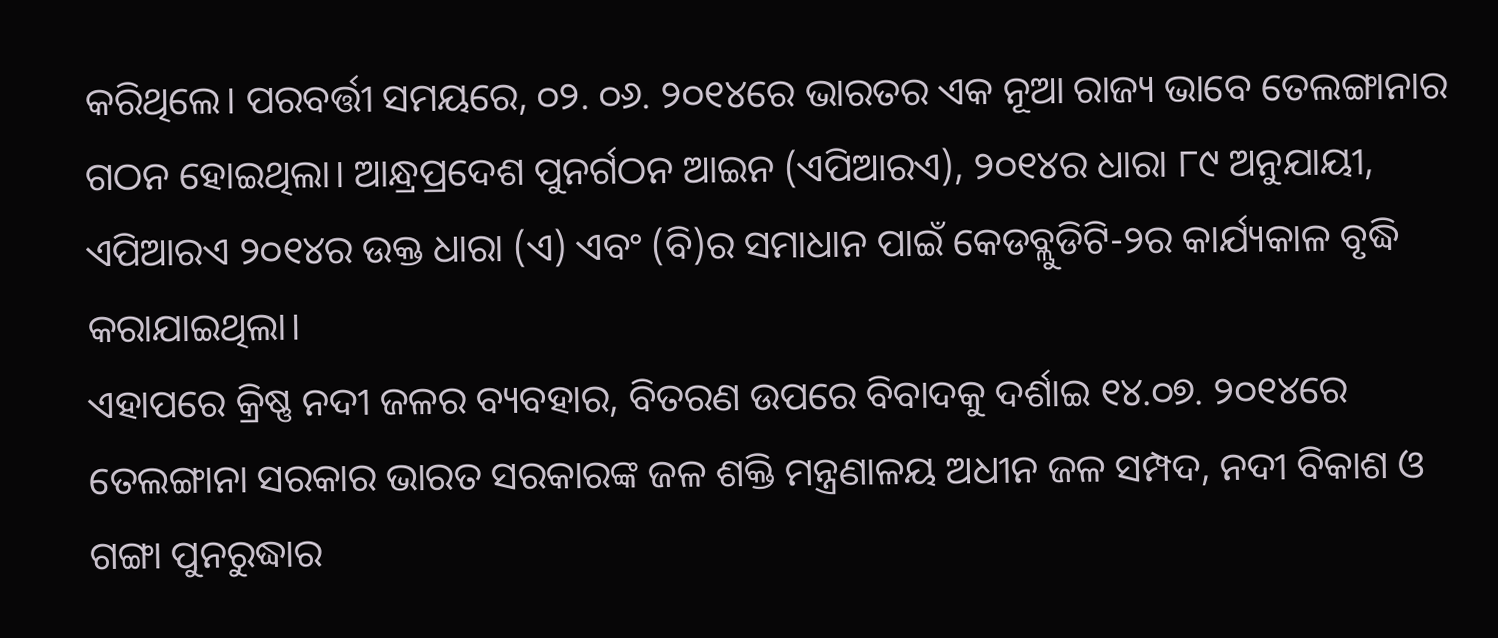କରିଥିଲେ। ପରବର୍ତ୍ତୀ ସମୟରେ, ୦୨. ୦୬. ୨୦୧୪ରେ ଭାରତର ଏକ ନୂଆ ରାଜ୍ୟ ଭାବେ ତେଲଙ୍ଗାନାର ଗଠନ ହୋଇଥିଲା। ଆନ୍ଧ୍ରପ୍ରଦେଶ ପୁନର୍ଗଠନ ଆଇନ (ଏପିଆରଏ), ୨୦୧୪ର ଧାରା ୮୯ ଅନୁଯାୟୀ, ଏପିଆରଏ ୨୦୧୪ର ଉକ୍ତ ଧାରା (ଏ) ଏବଂ (ବି)ର ସମାଧାନ ପାଇଁ କେଡବ୍ଲୁଡିଟି-୨ର କାର୍ଯ୍ୟକାଳ ବୃଦ୍ଧି କରାଯାଇଥିଲା।
ଏହାପରେ କ୍ରିଷ୍ଣ ନଦୀ ଜଳର ବ୍ୟବହାର, ବିତରଣ ଉପରେ ବିବାଦକୁ ଦର୍ଶାଇ ୧୪.୦୭. ୨୦୧୪ରେ ତେଲଙ୍ଗାନା ସରକାର ଭାରତ ସରକାରଙ୍କ ଜଳ ଶକ୍ତି ମନ୍ତ୍ରଣାଳୟ ଅଧୀନ ଜଳ ସମ୍ପଦ, ନଦୀ ବିକାଶ ଓ ଗଙ୍ଗା ପୁନରୁଦ୍ଧାର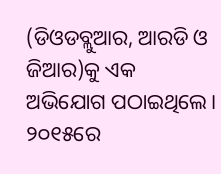(ଡିଓଡବ୍ଲୁଆର, ଆରଡି ଓ ଜିଆର)କୁ ଏକ ଅଭିଯୋଗ ପଠାଇଥିଲେ। ୨୦୧୫ରେ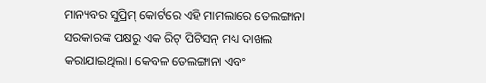ମାନ୍ୟବର ସୁପ୍ରିମ୍ କୋର୍ଟରେ ଏହି ମାମଲାରେ ତେଲଙ୍ଗାନା ସରକାରଙ୍କ ପକ୍ଷରୁ ଏକ ରିଟ୍ ପିଟିସନ୍ ମଧ୍ୟ ଦାଖଲ କରାଯାଇଥିଲା। କେବଳ ତେଲଙ୍ଗାନା ଏବଂ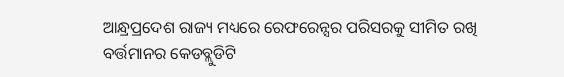ଆନ୍ଧ୍ରପ୍ରଦେଶ ରାଜ୍ୟ ମଧ୍ୟରେ ରେଫରେନ୍ସର ପରିସରକୁ ସୀମିତ ରଖି ବର୍ତ୍ତମାନର କେଡବ୍ଲୁଡିଟି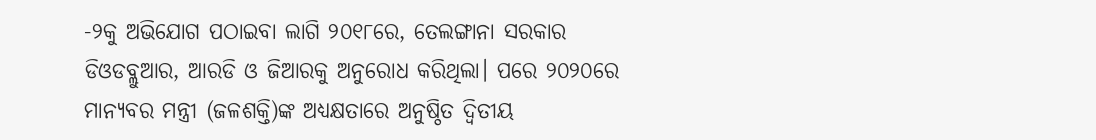-୨କୁ ଅଭିଯୋଗ ପଠାଇବା ଲାଗି ୨୦୧୮ରେ, ତେଲଙ୍ଗାନା ସରକାର ଡିଓଡବ୍ଲୁଆର, ଆରଡି ଓ ଜିଆରକୁ ଅନୁରୋଧ କରିଥିଲା। ପରେ ୨୦୨୦ରେ ମାନ୍ୟବର ମନ୍ତ୍ରୀ (ଜଳଶକ୍ତି)ଙ୍କ ଅଧ୍ୟକ୍ଷତାରେ ଅନୁଷ୍ଠିତ ଦ୍ୱିତୀୟ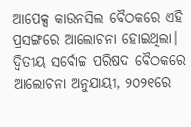ଆପେକ୍ସ କାଉନସିଲ ବୈଠକରେ ଏହି ପ୍ରସଙ୍ଗରେ ଆଲୋଚନା ହୋଇଥିଲା।
ଦ୍ୱିତୀୟ ସର୍ବୋଚ୍ଚ ପରିଷଦ ବୈଠକରେ ଆଲୋଚନା ଅନୁଯାୟୀ, ୨୦୨୧ରେ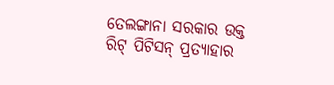ତେଲଙ୍ଗାନା ସରକାର ଉକ୍ତ ରିଟ୍ ପିଟିସନ୍ ପ୍ରତ୍ୟାହାର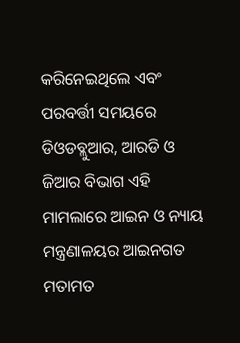କରିନେଇଥିଲେ ଏବଂ ପରବର୍ତ୍ତୀ ସମୟରେ ଡିଓଡବ୍ଲୁଆର, ଆରଡି ଓ ଜିଆର ବିଭାଗ ଏହି ମାମଲାରେ ଆଇନ ଓ ନ୍ୟାୟ ମନ୍ତ୍ରଣାଳୟର ଆଇନଗତ ମତାମତ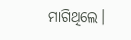ମାଗିଥିଲେ।